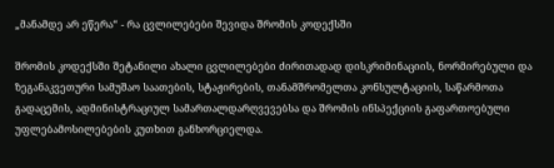„მანამდე არ ეწერა“ - რა ცვლილებები შევიდა შრომის კოდექსში

შრომის კოდექსში შეტანილი ახალი ცვლილებები ძირითადად დისკრიმინაციის, ნორმირებული და ზეგანაკვეთური სამუშაო საათების, სტაჟირების, თანამშრომელთა კონსულტაციის, საწარმოთა გადაცემის, ადმინისტრაციულ სამართალდარღვევებსა და შრომის ინსპექციის გაფართოებული უფლებამოსილებების კუთხით განხორციელდა.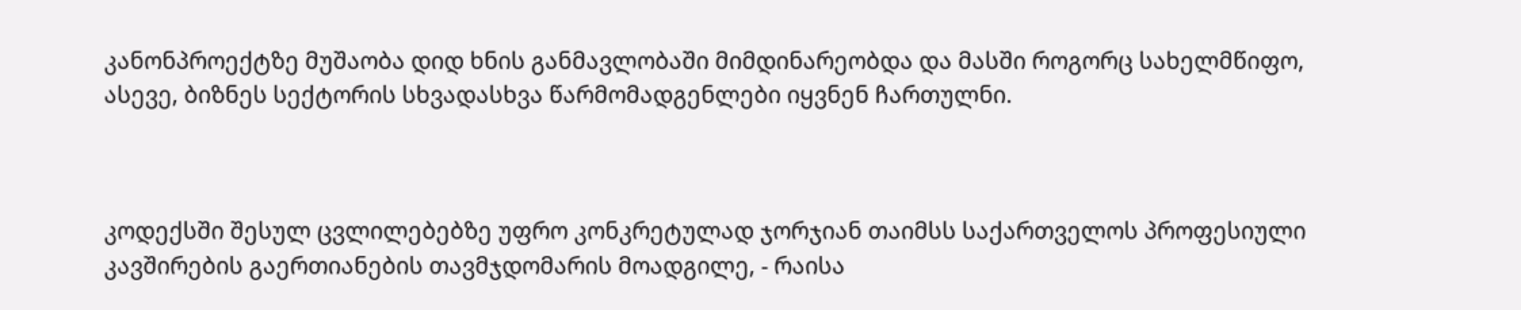კანონპროექტზე მუშაობა დიდ ხნის განმავლობაში მიმდინარეობდა და მასში როგორც სახელმწიფო, ასევე, ბიზნეს სექტორის სხვადასხვა წარმომადგენლები იყვნენ ჩართულნი.



კოდექსში შესულ ცვლილებებზე უფრო კონკრეტულად ჯორჯიან თაიმსს საქართველოს პროფესიული კავშირების გაერთიანების თავმჯდომარის მოადგილე, - რაისა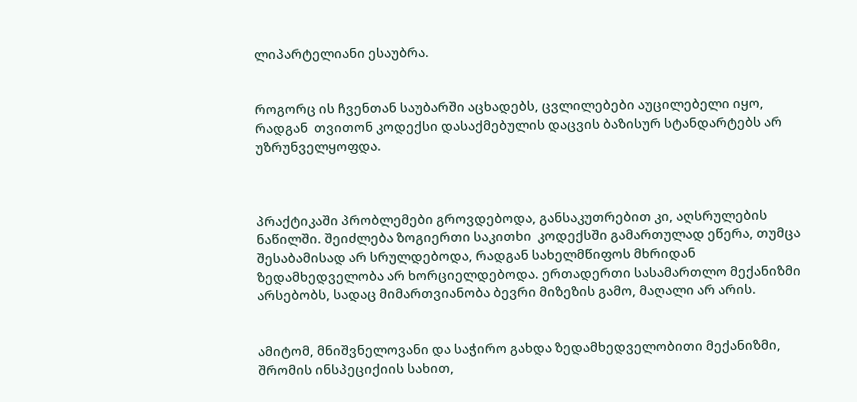ლიპარტელიანი ესაუბრა.


როგორც ის ჩვენთან საუბარში აცხადებს, ცვლილებები აუცილებელი იყო, რადგან  თვითონ კოდექსი დასაქმებულის დაცვის ბაზისურ სტანდარტებს არ უზრუნველყოფდა.



პრაქტიკაში პრობლემები გროვდებოდა, განსაკუთრებით კი, აღსრულების ნაწილში. შეიძლება ზოგიერთი საკითხი  კოდექსში გამართულად ეწერა, თუმცა შესაბამისად არ სრულდებოდა, რადგან სახელმწიფოს მხრიდან ზედამხედველობა არ ხორციელდებოდა. ერთადერთი სასამართლო მექანიზმი არსებობს, სადაც მიმართვიანობა ბევრი მიზეზის გამო, მაღალი არ არის.


ამიტომ, მნიშვნელოვანი და საჭირო გახდა ზედამხედველობითი მექანიზმი, შრომის ინსპეციქიის სახით,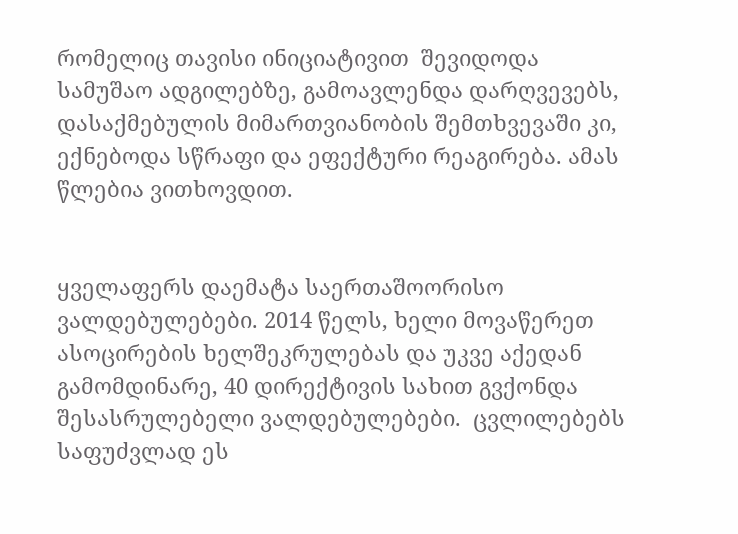რომელიც თავისი ინიციატივით  შევიდოდა სამუშაო ადგილებზე, გამოავლენდა დარღვევებს, დასაქმებულის მიმართვიანობის შემთხვევაში კი, ექნებოდა სწრაფი და ეფექტური რეაგირება. ამას  წლებია ვითხოვდით.


ყველაფერს დაემატა საერთაშოორისო ვალდებულებები. 2014 წელს, ხელი მოვაწერეთ ასოცირების ხელშეკრულებას და უკვე აქედან გამომდინარე, 40 დირექტივის სახით გვქონდა შესასრულებელი ვალდებულებები.  ცვლილებებს საფუძვლად ეს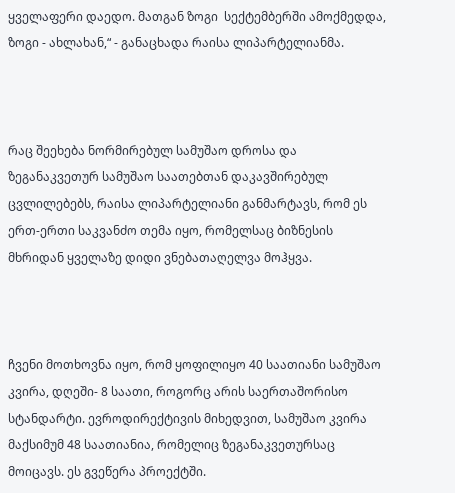ყველაფერი დაედო. მათგან ზოგი  სექტემბერში ამოქმედდა, ზოგი - ახლახან,“ - განაცხადა რაისა ლიპარტელიანმა.



რაც შეეხება ნორმირებულ სამუშაო დროსა და ზეგანაკვეთურ სამუშაო საათებთან დაკავშირებულ ცვლილებებს, რაისა ლიპარტელიანი განმარტავს, რომ ეს ერთ-ერთი საკვანძო თემა იყო, რომელსაც ბიზნესის მხრიდან ყველაზე დიდი ვნებათაღელვა მოჰყვა.



ჩვენი მოთხოვნა იყო, რომ ყოფილიყო 40 საათიანი სამუშაო კვირა, დღეში- 8 საათი, როგორც არის საერთაშორისო სტანდარტი. ევროდირექტივის მიხედვით, სამუშაო კვირა მაქსიმუმ 48 საათიანია, რომელიც ზეგანაკვეთურსაც მოიცავს. ეს გვეწერა პროექტში.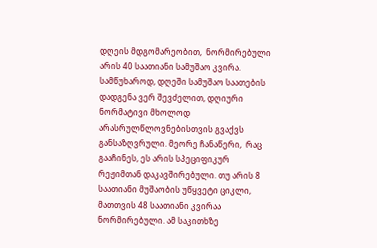დღეის მდგომარეობით,  ნორმირებული არის 40 საათიანი სამუშაო კვირა. სამწუხაროდ, დღეში სამუშაო საათების დადგენა ვერ შევძელით, დღიური ნორმატივი მხოლოდ არასრულწლოვნებისთვის გვაქვს განსაზღვრული. მეორე ჩანაწერი,  რაც გააჩინეს, ეს არის სპეციფიკურ რეჟიმთან დაკავშირებული. თუ არის 8 საათიანი მუშაობის უწყვეტი ციკლი, მათთვის 48 საათიანი კვირაა ნორმირებული. ამ საკითხზე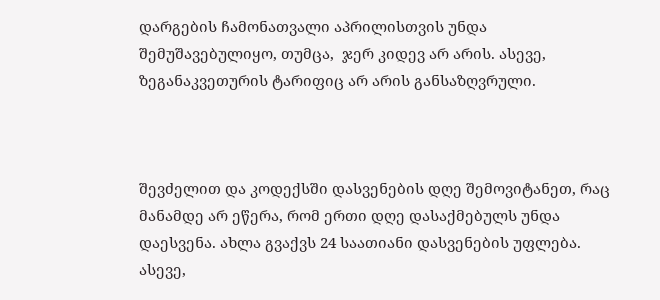დარგების ჩამონათვალი აპრილისთვის უნდა შემუშავებულიყო, თუმცა,  ჯერ კიდევ არ არის. ასევე, ზეგანაკვეთურის ტარიფიც არ არის განსაზღვრული.



შევძელით და კოდექსში დასვენების დღე შემოვიტანეთ, რაც მანამდე არ ეწერა, რომ ერთი დღე დასაქმებულს უნდა დაესვენა. ახლა გვაქვს 24 საათიანი დასვენების უფლება.  ასევე,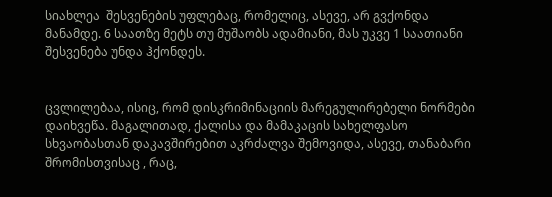სიახლეა  შესვენების უფლებაც, რომელიც, ასევე, არ გვქონდა მანამდე. 6 საათზე მეტს თუ მუშაობს ადამიანი, მას უკვე 1 საათიანი შესვენება უნდა ჰქონდეს.


ცვლილებაა, ისიც, რომ დისკრიმინაციის მარეგულირებელი ნორმები დაიხვეწა. მაგალითად, ქალისა და მამაკაცის სახელფასო სხვაობასთან დაკავშირებით აკრძალვა შემოვიდა, ასევე, თანაბარი შრომისთვისაც , რაც,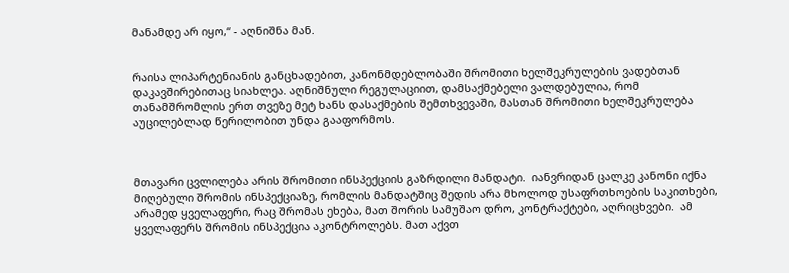მანამდე არ იყო,“ - აღნიშნა მან.


რაისა ლიპარტენიანის განცხადებით, კანონმდებლობაში შრომითი ხელშეკრულების ვადებთან დაკავშირებითაც სიახლეა. აღნიშნული რეგულაციით, დამსაქმებელი ვალდებულია, რომ თანამშრომლის ერთ თვეზე მეტ ხანს დასაქმების შემთხვევაში, მასთან შრომითი ხელშეკრულება აუცილებლად წერილობით უნდა გააფორმოს.



მთავარი ცვლილება არის შრომითი ინსპექციის გაზრდილი მანდატი.  იანვრიდან ცალკე კანონი იქნა მიღებული შრომის ინსპექციაზე, რომლის მანდატშიც შედის არა მხოლოდ უსაფრთხოების საკითხები, არამედ ყველაფერი, რაც შრომას ეხება, მათ შორის სამუშაო დრო, კონტრაქტები, აღრიცხვები.  ამ ყველაფერს შრომის ინსპექცია აკონტროლებს. მათ აქვთ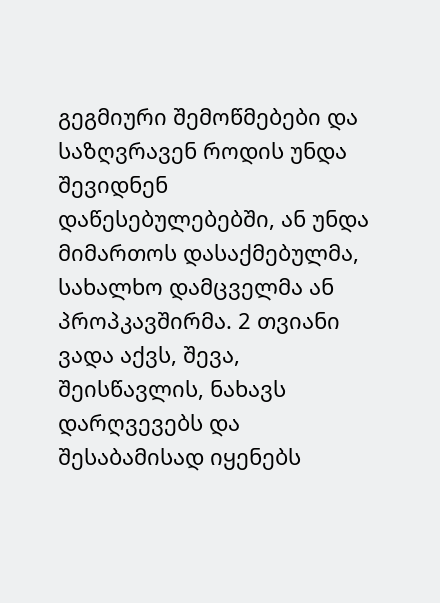გეგმიური შემოწმებები და საზღვრავენ როდის უნდა შევიდნენ დაწესებულებებში, ან უნდა მიმართოს დასაქმებულმა, სახალხო დამცველმა ან პროპკავშირმა. 2 თვიანი ვადა აქვს, შევა, შეისწავლის, ნახავს დარღვევებს და შესაბამისად იყენებს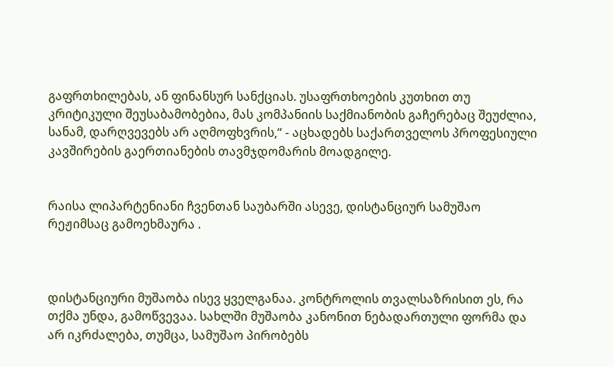გაფრთხილებას, ან ფინანსურ სანქციას. უსაფრთხოების კუთხით თუ კრიტიკული შეუსაბამობებია, მას კომპანიის საქმიანობის გაჩერებაც შეუძლია, სანამ, დარღვევებს არ აღმოფხვრის,“ - აცხადებს საქართველოს პროფესიული კავშირების გაერთიანების თავმჯდომარის მოადგილე.


რაისა ლიპარტენიანი ჩვენთან საუბარში ასევე, დისტანციურ სამუშაო რეჟიმსაც გამოეხმაურა .



დისტანციური მუშაობა ისევ ყველგანაა. კონტროლის თვალსაზრისით ეს, რა თქმა უნდა, გამოწვევაა. სახლში მუშაობა კანონით ნებადართული ფორმა და არ იკრძალება, თუმცა, სამუშაო პირობებს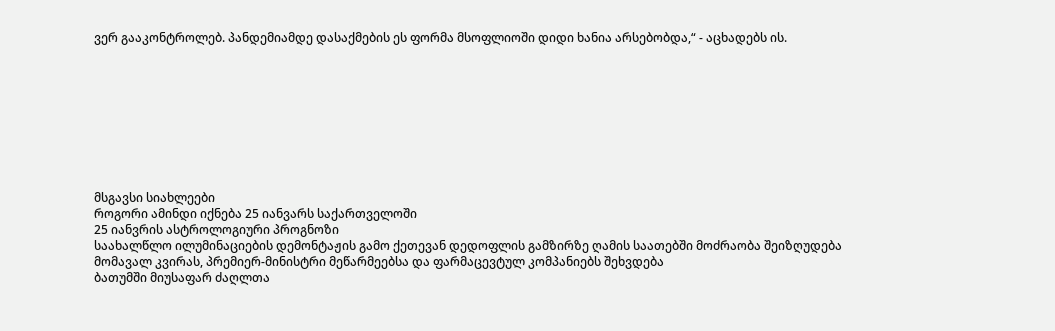ვერ გააკონტროლებ. პანდემიამდე დასაქმების ეს ფორმა მსოფლიოში დიდი ხანია არსებობდა,“ - აცხადებს ის.









მსგავსი სიახლეები
როგორი ამინდი იქნება 25 იანვარს საქართველოში
25 იანვრის ასტროლოგიური პროგნოზი
საახალწლო ილუმინაციების დემონტაჟის გამო ქეთევან დედოფლის გამზირზე ღამის საათებში მოძრაობა შეიზღუდება
მომავალ კვირას, პრემიერ-მინისტრი მეწარმეებსა და ფარმაცევტულ კომპანიებს შეხვდება
ბათუმში მიუსაფარ ძაღლთა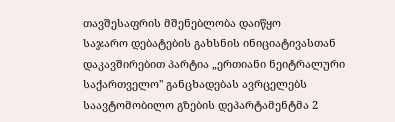თავშესაფრის მშენებლობა დაიწყო
საჯარო დებატების გახსნის ინიციატივასთან დაკავშირებით პარტია „ერთიანი ნეიტრალური საქართველო" განცხადებას ავრცელებს
საავტომობილო გზების დეპარტამენტმა 2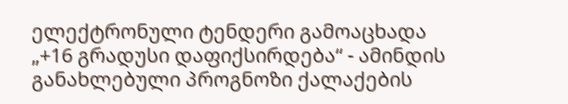ელექტრონული ტენდერი გამოაცხადა
„+16 გრადუსი დაფიქსირდება“ - ამინდის განახლებული პროგნოზი ქალაქების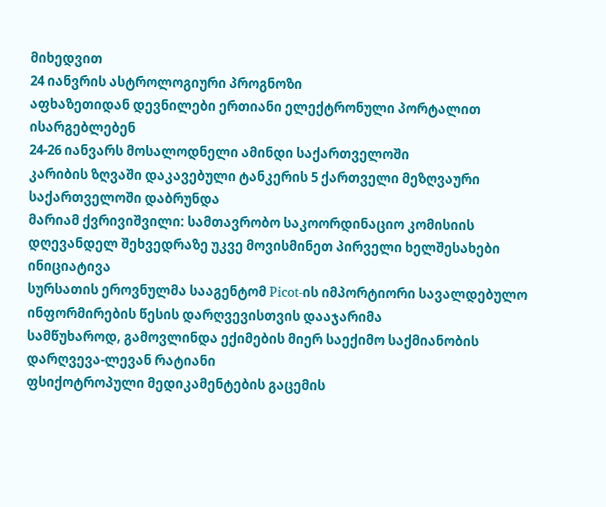მიხედვით
24 იანვრის ასტროლოგიური პროგნოზი
აფხაზეთიდან დევნილები ერთიანი ელექტრონული პორტალით ისარგებლებენ
24-26 იანვარს მოსალოდნელი ამინდი საქართველოში
კარიბის ზღვაში დაკავებული ტანკერის 5 ქართველი მეზღვაური საქართველოში დაბრუნდა
მარიამ ქვრივიშვილი: სამთავრობო საკოორდინაციო კომისიის დღევანდელ შეხვედრაზე უკვე მოვისმინეთ პირველი ხელშესახები ინიციატივა
სურსათის ეროვნულმა სააგენტომ Picot-ის იმპორტიორი სავალდებულო ინფორმირების წესის დარღვევისთვის დააჯარიმა
სამწუხაროდ, გამოვლინდა ექიმების მიერ საექიმო საქმიანობის დარღვევა-ლევან რატიანი
ფსიქოტროპული მედიკამენტების გაცემის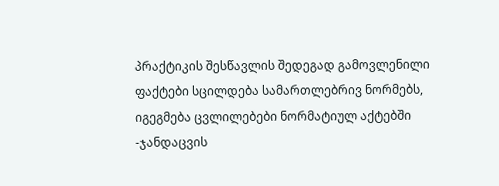პრაქტიკის შესწავლის შედეგად გამოვლენილი ფაქტები სცილდება სამართლებრივ ნორმებს, იგეგმება ცვლილებები ნორმატიულ აქტებში -ჯანდაცვის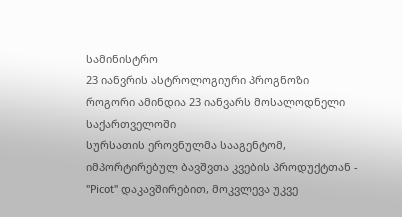სამინისტრო
23 იანვრის ასტროლოგიური პროგნოზი
როგორი ამინდია 23 იანვარს მოსალოდნელი საქართველოში
სურსათის ეროვნულმა სააგენტომ, იმპორტირებულ ბავშვთა კვების პროდუქტთან - "Picot" დაკავშირებით, მოკვლევა უკვე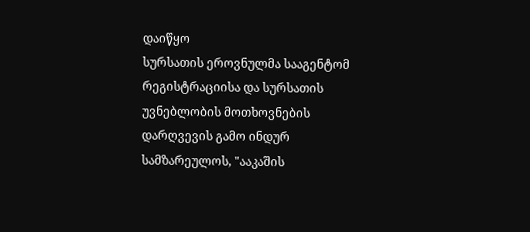დაიწყო
სურსათის ეროვნულმა სააგენტომ რეგისტრაციისა და სურსათის უვნებლობის მოთხოვნების დარღვევის გამო ინდურ სამზარეულოს, "ააკაშის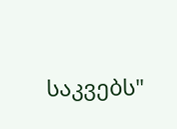საკვებს"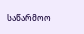საწარმოო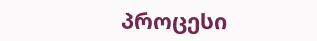პროცესი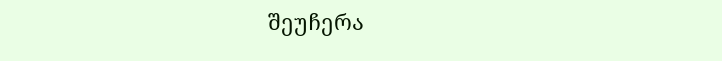შეუჩერა